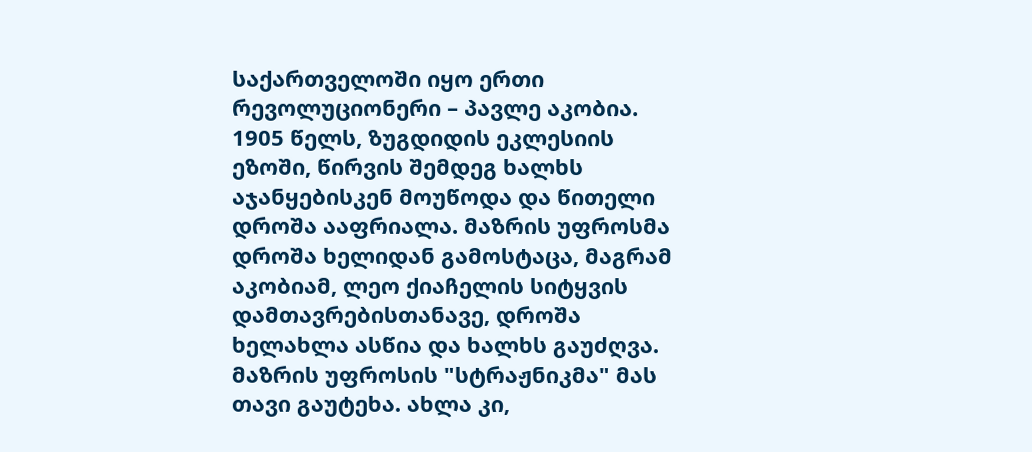საქართველოში იყო ერთი რევოლუციონერი – პავლე აკობია.
1905 წელს, ზუგდიდის ეკლესიის ეზოში, წირვის შემდეგ ხალხს აჯანყებისკენ მოუწოდა და წითელი დროშა ააფრიალა. მაზრის უფროსმა დროშა ხელიდან გამოსტაცა, მაგრამ აკობიამ, ლეო ქიაჩელის სიტყვის დამთავრებისთანავე, დროშა ხელახლა ასწია და ხალხს გაუძღვა. მაზრის უფროსის "სტრაჟნიკმა" მას თავი გაუტეხა. ახლა კი,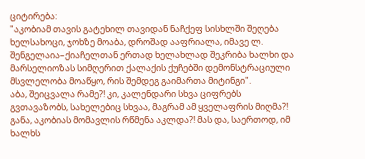ციტირება:
"აკობიამ თავის გატეხილ თავიდან ნაჩქეფ სისხლში შეღება ხელსახოცი, ჯოხზე მოაბა, დროშად ააფრიალა, იმავე ლ. შენგელაია–ქიაჩელთან ერთად ხელახლად შეკრიბა ხალხი და მარსელიოზას სიმღერით ქალაქის ქუჩებში დემონსტრაციული მსვლელობა მოაწყო, რის შემდეგ გაიმართა მიტინგი".
აბა, შეიცვალა რამე?! კი, კალენდარი სხვა ციფრებს გვთავაზობს, სახელებიც სხვაა, მაგრამ ამ ყველაფრის მიღმა?! განა, აკობიას მომავლის რწმენა აკლდა?! მას და, საერთოდ, იმ ხალხს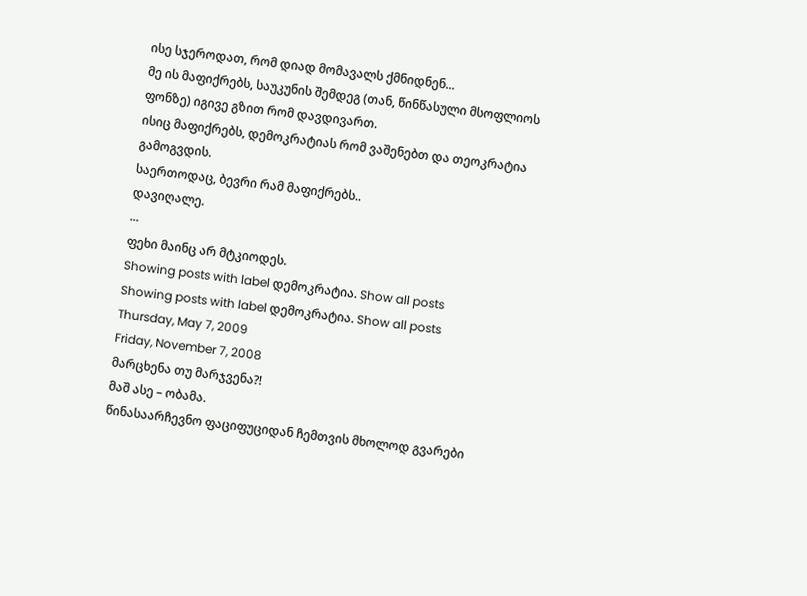ისე სჯეროდათ, რომ დიად მომავალს ქმნიდნენ...
მე ის მაფიქრებს, საუკუნის შემდეგ (თან, წინწასული მსოფლიოს ფონზე) იგივე გზით რომ დავდივართ.
ისიც მაფიქრებს, დემოკრატიას რომ ვაშენებთ და თეოკრატია გამოგვდის.
საერთოდაც, ბევრი რამ მაფიქრებს..
დავიღალე.
...
ფეხი მაინც არ მტკიოდეს.
Showing posts with label დემოკრატია. Show all posts
Showing posts with label დემოკრატია. Show all posts
Thursday, May 7, 2009
Friday, November 7, 2008
მარცხენა თუ მარჯვენა?!
მაშ ასე – ობამა.
წინასაარჩევნო ფაციფუციდან ჩემთვის მხოლოდ გვარები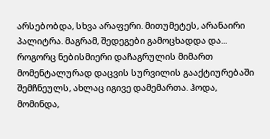არსებობდა, სხვა არაფერი. მითუმეტეს, არანაირი პალიტრა. მაგრამ, შედეგები გამოცხადდა და... როგორც ნებისმიერი დაჩაგრულის მიმართ მომენტალურად დაცვის სურვილის გააქტიურებაში შემჩნეულს, ახლაც იგივე დამემართა. ჰოდა, მომინდა,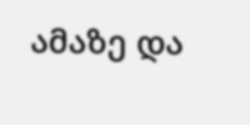ამაზე და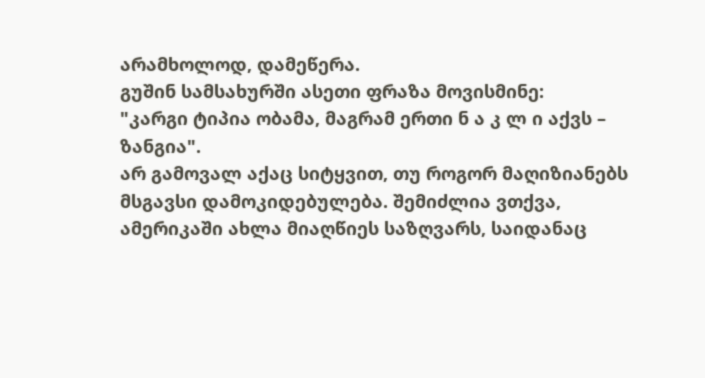არამხოლოდ, დამეწერა.
გუშინ სამსახურში ასეთი ფრაზა მოვისმინე:
"კარგი ტიპია ობამა, მაგრამ ერთი ნ ა კ ლ ი აქვს – ზანგია".
არ გამოვალ აქაც სიტყვით, თუ როგორ მაღიზიანებს მსგავსი დამოკიდებულება. შემიძლია ვთქვა, ამერიკაში ახლა მიაღწიეს საზღვარს, საიდანაც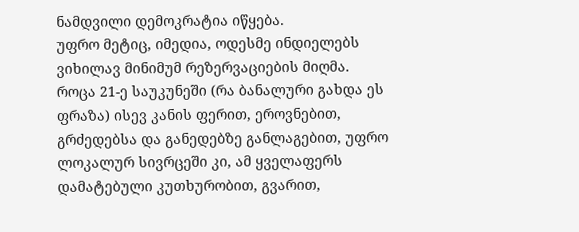ნამდვილი დემოკრატია იწყება.
უფრო მეტიც, იმედია, ოდესმე ინდიელებს ვიხილავ მინიმუმ რეზერვაციების მიღმა.
როცა 21-ე საუკუნეში (რა ბანალური გახდა ეს ფრაზა) ისევ კანის ფერით, ეროვნებით, გრძედებსა და განედებზე განლაგებით, უფრო ლოკალურ სივრცეში კი, ამ ყველაფერს დამატებული კუთხურობით, გვარით,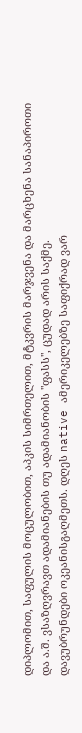დიპლომით, საფულის მოცულობით, აპკის სიმრთელით, მტკვრის მარჯვენა და მარცხენა სანაპიროთი და ა.შ. ვსაზღვრავთ ადამიანების თუ ადამიანობის "ფასს", ცუდად არის საქმე.
დავუბრუნდები ოკეანისგაღმეთს. დღეს native ამერიკელებზე საფიქრად ვარ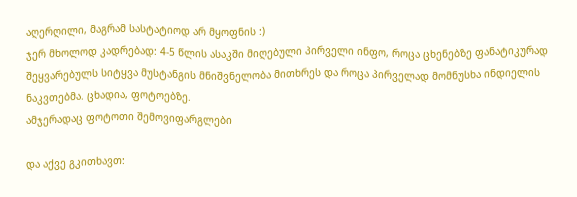აღერღილი, მაგრამ სასტატიოდ არ მყოფნის :)
ჯერ მხოლოდ კადრებად: 4-5 წლის ასაკში მიღებული პირველი ინფო, როცა ცხენებზე ფანატიკურად შეყვარებულს სიტყვა მუსტანგის მნიშვნელობა მითხრეს და როცა პირველად მომნუსხა ინდიელის ნაკვთებმა. ცხადია, ფოტოებზე.
ამჯერადაც ფოტოთი შემოვიფარგლები

და აქვე გკითხავთ: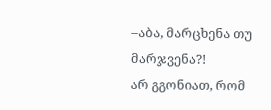–აბა, მარცხენა თუ მარჯვენა?!
არ გგონიათ, რომ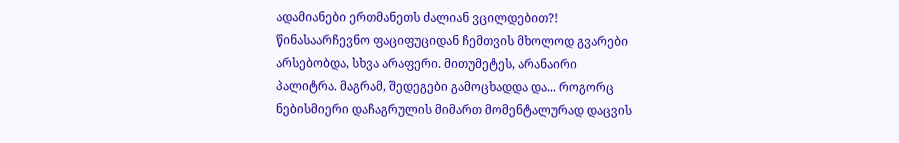ადამიანები ერთმანეთს ძალიან ვცილდებით?!
წინასაარჩევნო ფაციფუციდან ჩემთვის მხოლოდ გვარები არსებობდა, სხვა არაფერი. მითუმეტეს, არანაირი პალიტრა. მაგრამ, შედეგები გამოცხადდა და... როგორც ნებისმიერი დაჩაგრულის მიმართ მომენტალურად დაცვის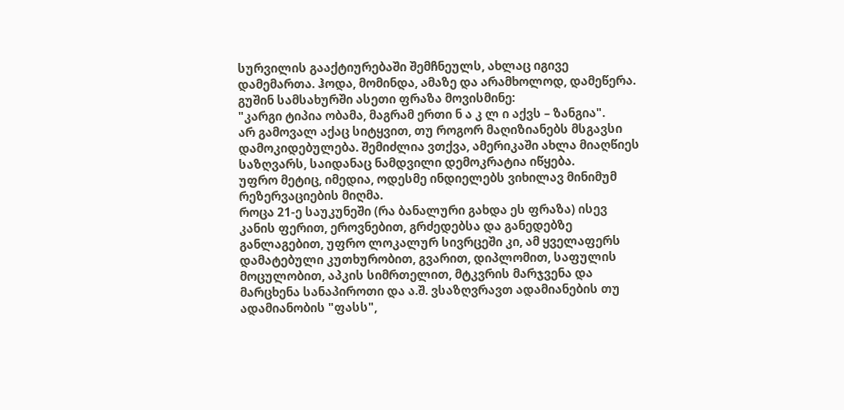სურვილის გააქტიურებაში შემჩნეულს, ახლაც იგივე დამემართა. ჰოდა, მომინდა, ამაზე და არამხოლოდ, დამეწერა.
გუშინ სამსახურში ასეთი ფრაზა მოვისმინე:
"კარგი ტიპია ობამა, მაგრამ ერთი ნ ა კ ლ ი აქვს – ზანგია".
არ გამოვალ აქაც სიტყვით, თუ როგორ მაღიზიანებს მსგავსი დამოკიდებულება. შემიძლია ვთქვა, ამერიკაში ახლა მიაღწიეს საზღვარს, საიდანაც ნამდვილი დემოკრატია იწყება.
უფრო მეტიც, იმედია, ოდესმე ინდიელებს ვიხილავ მინიმუმ რეზერვაციების მიღმა.
როცა 21-ე საუკუნეში (რა ბანალური გახდა ეს ფრაზა) ისევ კანის ფერით, ეროვნებით, გრძედებსა და განედებზე განლაგებით, უფრო ლოკალურ სივრცეში კი, ამ ყველაფერს დამატებული კუთხურობით, გვარით, დიპლომით, საფულის მოცულობით, აპკის სიმრთელით, მტკვრის მარჯვენა და მარცხენა სანაპიროთი და ა.შ. ვსაზღვრავთ ადამიანების თუ ადამიანობის "ფასს",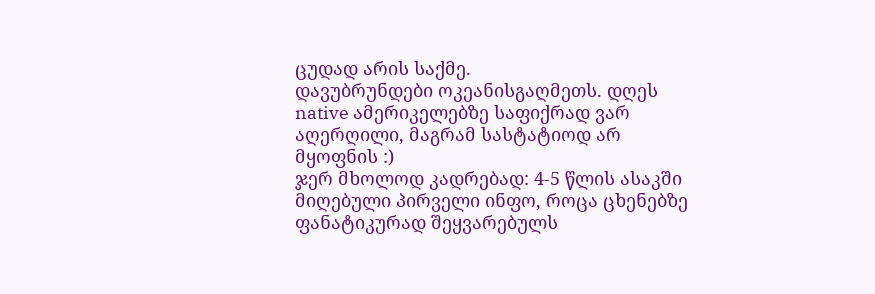ცუდად არის საქმე.
დავუბრუნდები ოკეანისგაღმეთს. დღეს native ამერიკელებზე საფიქრად ვარ აღერღილი, მაგრამ სასტატიოდ არ მყოფნის :)
ჯერ მხოლოდ კადრებად: 4-5 წლის ასაკში მიღებული პირველი ინფო, როცა ცხენებზე ფანატიკურად შეყვარებულს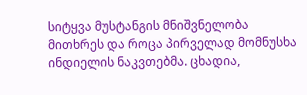სიტყვა მუსტანგის მნიშვნელობა მითხრეს და როცა პირველად მომნუსხა ინდიელის ნაკვთებმა. ცხადია,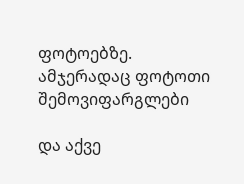ფოტოებზე.
ამჯერადაც ფოტოთი შემოვიფარგლები

და აქვე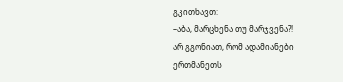გკითხავთ:
–აბა, მარცხენა თუ მარჯვენა?!
არ გგონიათ, რომ ადამიანები ერთმანეთს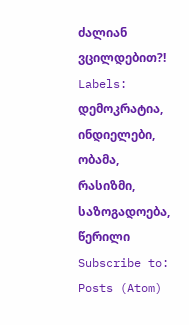ძალიან ვცილდებით?!
Labels:
დემოკრატია,
ინდიელები,
ობამა,
რასიზმი,
საზოგადოება,
წერილი
Subscribe to:
Posts (Atom)